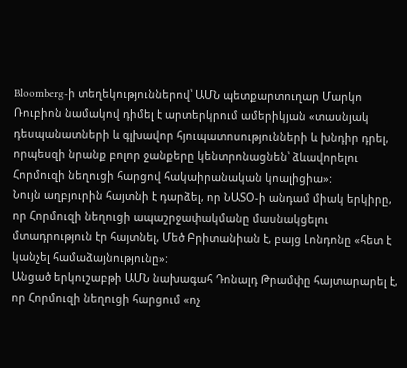Bloomberg-ի տեղեկություններով՝ ԱՄՆ պետքարտուղար Մարկո Ռուբիոն նամակով դիմել է արտերկրում ամերիկյան «տասնյակ դեսպանատների և գլխավոր հյուպատոսությունների և խնդիր դրել, որպեսզի նրանք բոլոր ջանքերը կենտրոնացնեն՝ ձևավորելու Հորմուզի նեղուցի հարցով հակաիրանական կոալիցիա»:
Նույն աղբյուրին հայտնի է դարձել, որ ՆԱՏՕ-ի անդամ միակ երկիրը, որ Հորմուզի նեղուցի ապաշրջափակմանը մասնակցելու մտադրություն էր հայտնել, Մեծ Բրիտանիան է, բայց Լոնդոնը «հետ է կանչել համաձայնությունը»:
Անցած երկուշաբթի ԱՄՆ նախագահ Դոնալդ Թրամփը հայտարարել է, որ Հորմուզի նեղուցի հարցում «ոչ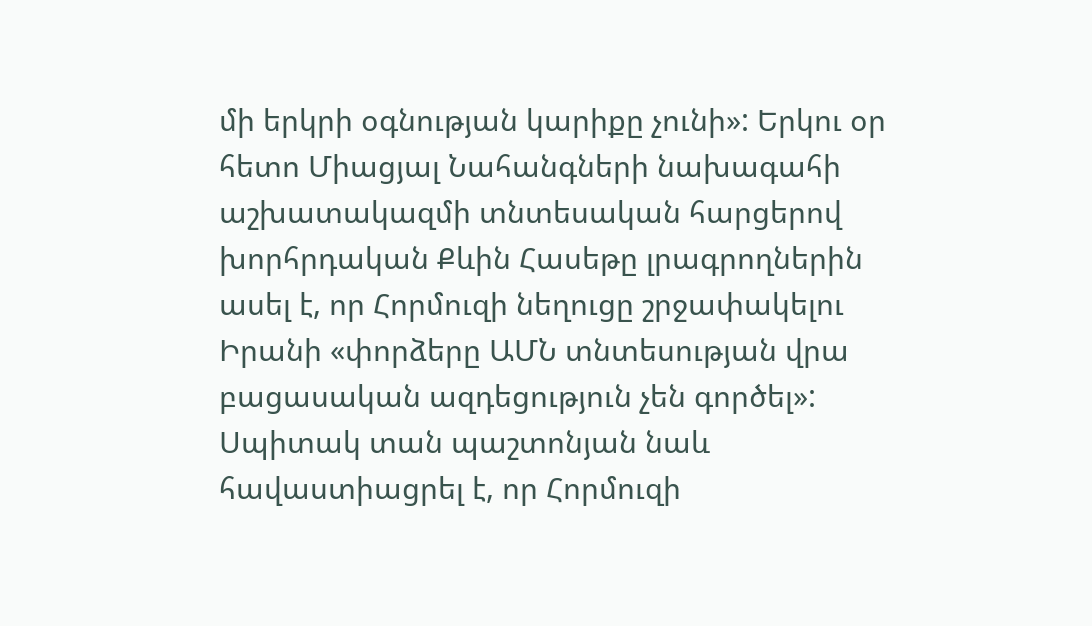մի երկրի օգնության կարիքը չունի»: Երկու օր հետո Միացյալ Նահանգների նախագահի աշխատակազմի տնտեսական հարցերով խորհրդական Քևին Հասեթը լրագրողներին ասել է, որ Հորմուզի նեղուցը շրջափակելու Իրանի «փորձերը ԱՄՆ տնտեսության վրա բացասական ազդեցություն չեն գործել»:
Սպիտակ տան պաշտոնյան նաև հավաստիացրել է, որ Հորմուզի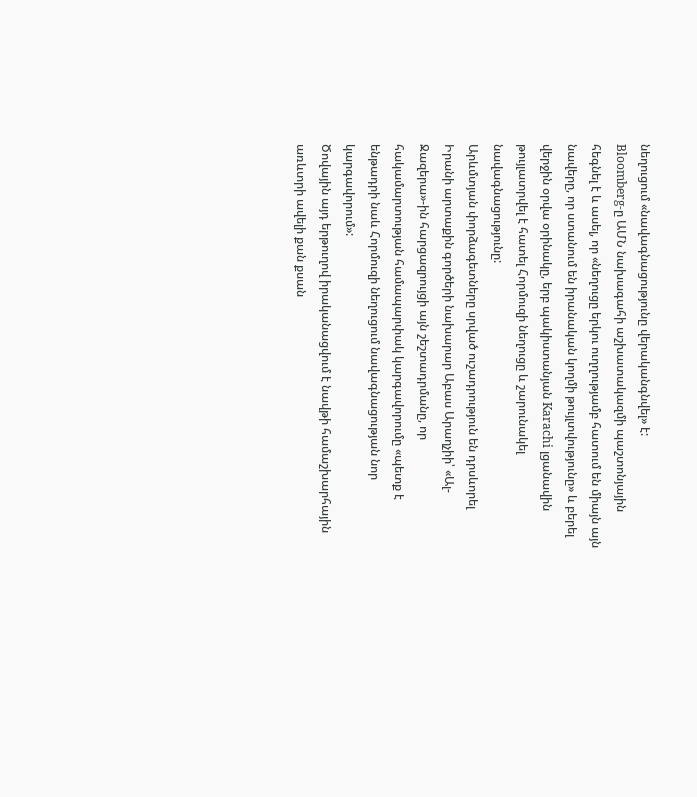նեղուցում «նավագնացությունը վերականգնվել» է:
Bloomberg-ը ԱՄՆ նախագահի աշխատակազմի պաշտոնյային հեգնել է և ասել, որ «նեղուցը երկու ուղղությամբ հատում են միայն այն նավերը, որ ստանում են իրանական կողմի թույլտվությունը» և բերել վերջին օրվա օրինակը, երբ պակիստանյան Karachi լցանավին թույլատրվել է հատել Հորմուզի նեղուցը և շարունակել նավագնացությունը:
Արևմտյան փորձագետները սրված ուշադրություն են դրսևորել Իրանի արտաքին գործերի նախարար Աբաս Արաղչիի՝ «Ալ-Ջազերա»-ին հարցազրույցի այն շեշտադրմանը, որ հակամարտության համապարփակ կարգավորումը «պետք է ենթադրի նաև Հորմուզի նեղուցում նավագնացության նոր կարգավորում»:
Ծովային այդ երթուղով իրականացվում է նավթի համաշխարհային առևտրի ավելի քան քսան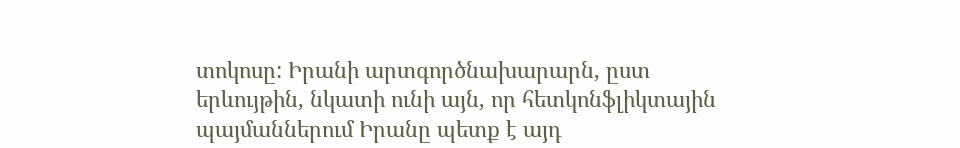տոկոսը: Իրանի արտգործնախարարն, ըստ երևույթին, նկատի ունի այն, որ հետկոնֆլիկտային պայմաններում Իրանը պետք է այդ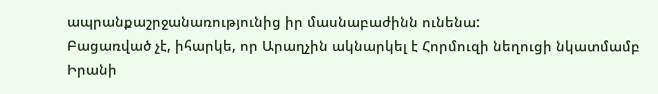ապրանքաշրջանառությունից իր մասնաբաժինն ունենա:
Բացառված չէ, իհարկե, որ Արաղչին ակնարկել է Հորմուզի նեղուցի նկատմամբ Իրանի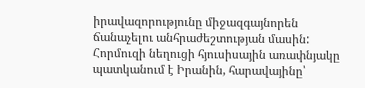իրավազորությունը միջազգայնորեն ճանաչելու անհրաժեշտության մասին: Հորմուզի նեղուցի հյուսիսային առափնյակը պատկանում է Իրանին, հարավայինը՝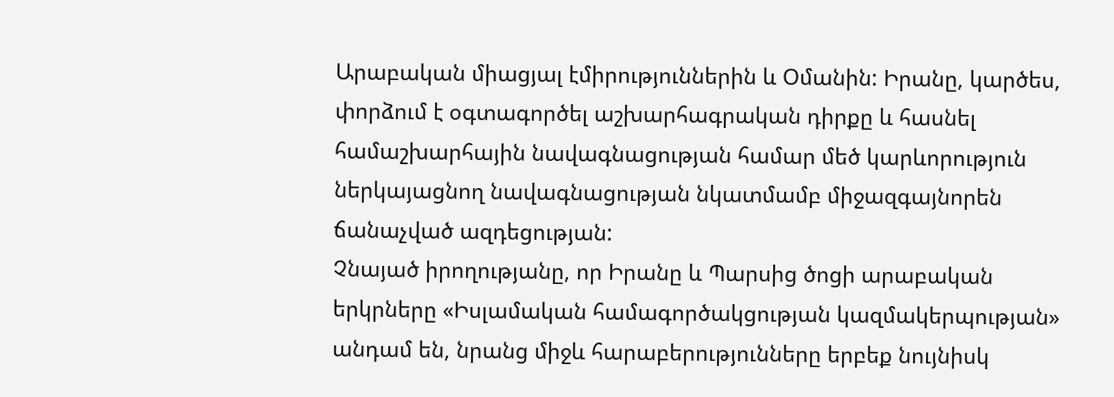Արաբական միացյալ էմիրություններին և Օմանին: Իրանը, կարծես, փորձում է օգտագործել աշխարհագրական դիրքը և հասնել համաշխարհային նավագնացության համար մեծ կարևորություն ներկայացնող նավագնացության նկատմամբ միջազգայնորեն ճանաչված ազդեցության:
Չնայած իրողությանը, որ Իրանը և Պարսից ծոցի արաբական երկրները «Իսլամական համագործակցության կազմակերպության» անդամ են, նրանց միջև հարաբերությունները երբեք նույնիսկ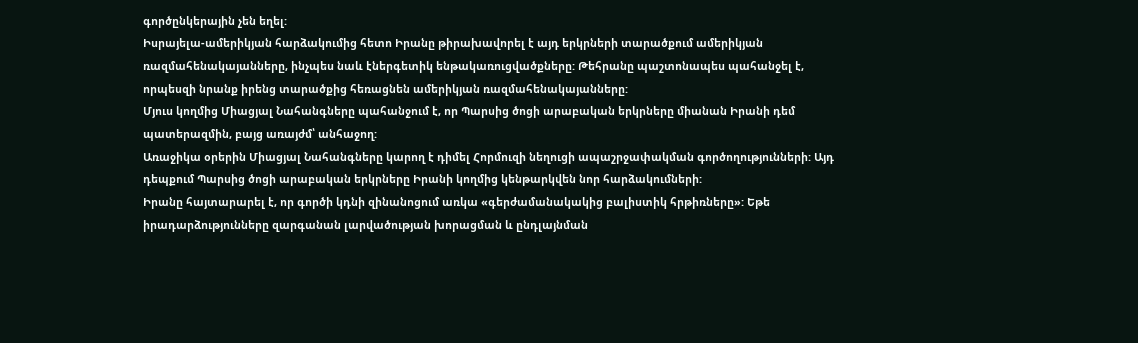գործընկերային չեն եղել:
Իսրայելա-ամերիկյան հարձակումից հետո Իրանը թիրախավորել է այդ երկրների տարածքում ամերիկյան ռազմահենակայանները, ինչպես նաև էներգետիկ ենթակառուցվածքները: Թեհրանը պաշտոնապես պահանջել է, որպեսզի նրանք իրենց տարածքից հեռացնեն ամերիկյան ռազմահենակայանները:
Մյուս կողմից Միացյալ Նահանգները պահանջում է, որ Պարսից ծոցի արաբական երկրները միանան Իրանի դեմ պատերազմին, բայց առայժմ՝ անհաջող:
Առաջիկա օրերին Միացյալ Նահանգները կարող է դիմել Հորմուզի նեղուցի ապաշրջափակման գործողությունների: Այդ դեպքում Պարսից ծոցի արաբական երկրները Իրանի կողմից կենթարկվեն նոր հարձակումների:
Իրանը հայտարարել է, որ գործի կդնի զինանոցում առկա «գերժամանակակից բալիստիկ հրթիռները»: Եթե իրադարձությունները զարգանան լարվածության խորացման և ընդլայնման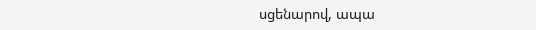սցենարով, ապա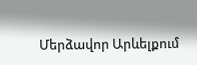Մերձավոր Արևելքում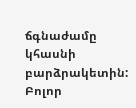ճգնաժամը կհասնի բարձրակետին:
Բոլոր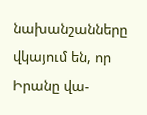նախանշանները վկայում են, որ Իրանը վա-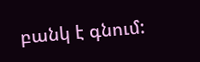բանկ է գնում: